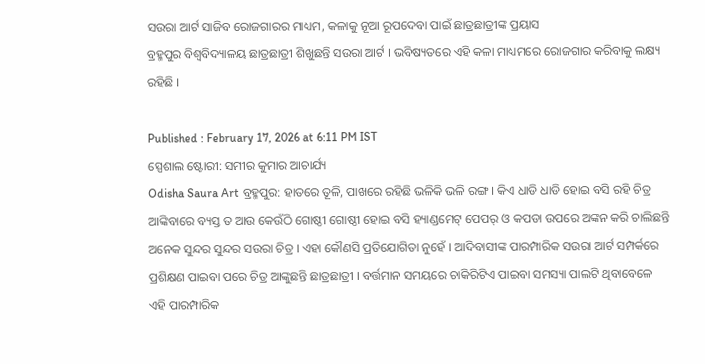ସଉରା ଆର୍ଟ ସାଜିବ ରୋଜଗାରର ମାଧ୍ୟମ, କଳାକୁ ନୂଆ ରୂପଦେବା ପାଇଁ ଛାତ୍ରଛାତ୍ରୀଙ୍କ ପ୍ରୟାସ
ବ୍ରହ୍ମପୁର ବିଶ୍ୱବିଦ୍ୟାଳୟ ଛାତ୍ରଛାତ୍ରୀ ଶିଖୁଛନ୍ତି ସଉରା ଆର୍ଟ । ଭବିଷ୍ୟତରେ ଏହି କଳା ମାଧ୍ୟମରେ ରୋଜଗାର କରିବାକୁ ଲକ୍ଷ୍ୟ ରହିଛି ।

Published : February 17, 2026 at 6:11 PM IST
ସ୍ପେଶାଲ ଷ୍ଟୋରୀ: ସମୀର କୁମାର ଆଚାର୍ଯ୍ୟ
Odisha Saura Art ବ୍ରହ୍ମପୁର: ହାତରେ ତୂଳି, ପାଖରେ ରହିଛି ଭଳିକି ଭଳି ରଙ୍ଗ । କିଏ ଧାଡି ଧାଡି ହୋଇ ବସି ରହି ଚିତ୍ର ଆଙ୍କିବାରେ ବ୍ୟସ୍ତ ତ ଆଉ କେଉଁଠି ଗୋଷ୍ଠୀ ଗୋଷ୍ଠୀ ହୋଇ ବସି ହ୍ୟାଣ୍ଡମେଟ୍ ପେପର୍ ଓ କପଡା ଉପରେ ଅଙ୍କନ କରି ଚାଲିଛନ୍ତି ଅନେକ ସୁନ୍ଦର ସୁନ୍ଦର ସଉରା ଚିତ୍ର । ଏହା କୌଣସି ପ୍ରତିଯୋଗିତା ନୁହେଁ । ଆଦିବାସୀଙ୍କ ପାରମ୍ପାରିକ ସଉରା ଆର୍ଟ ସମ୍ପର୍କରେ ପ୍ରଶିକ୍ଷଣ ପାଇବା ପରେ ଚିତ୍ର ଆଙ୍କୁଛନ୍ତି ଛାତ୍ରଛାତ୍ରୀ । ବର୍ତ୍ତମାନ ସମୟରେ ଚାକିରିଟିଏ ପାଇବା ସମସ୍ୟା ପାଲଟି ଥିବାବେଳେ ଏହି ପାରମ୍ପାରିକ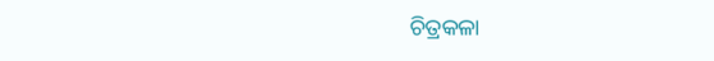ଚିତ୍ରକଳା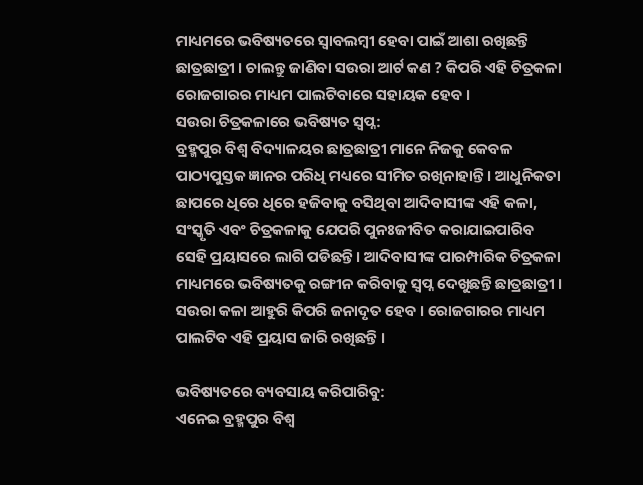ମାଧ୍ୟମରେ ଭବିଷ୍ୟତରେ ସ୍ବାବଲମ୍ବୀ ହେବା ପାଇଁ ଆଶା ରଖିଛନ୍ତି ଛାତ୍ରଛାତ୍ରୀ । ଚାଲନ୍ତୁ ଜାଣିବା ସଉରା ଆର୍ଟ କଣ ? କିପରି ଏହି ଚିତ୍ରକଳା ରୋଜଗାରର ମାଧ୍ୟମ ପାଲଟିବାରେ ସହାୟକ ହେବ ।
ସଉରା ଚିତ୍ରକଳାରେ ଭବିଷ୍ୟତ ସ୍ବପ୍ନ:
ବ୍ରହ୍ମପୁର ବିଶ୍ବ ବିଦ୍ୟାଳୟର ଛାତ୍ରଛାତ୍ରୀ ମାନେ ନିଜକୁ କେବଳ ପାଠ୍ୟପୁସ୍ତକ ଜ୍ଞାନର ପରିଧି ମଧ୍ୟରେ ସୀମିତ ରଖିନାହାନ୍ତି । ଆଧୁନିକତା ଛାପରେ ଧିରେ ଧିରେ ହଜିବାକୁ ବସିଥିବା ଆଦିବାସୀଙ୍କ ଏହି କଳା, ସଂସ୍କୃତି ଏବଂ ଚିତ୍ରକଳାକୁ ଯେପରି ପୁନଃଜୀବିତ କରାଯାଇପାରିବ ସେହି ପ୍ରୟାସରେ ଲାଗି ପଡିଛନ୍ତି । ଆଦିବାସୀଙ୍କ ପାରମ୍ପାରିକ ଚିତ୍ରକଳା ମାଧ୍ୟମରେ ଭବିଷ୍ୟତକୁ ରଙ୍ଗୀନ କରିବାକୁ ସ୍ବପ୍ନ ଦେଖୁଛନ୍ତି ଛାତ୍ରଛାତ୍ରୀ । ସଉରା କଳା ଆହୁରି କିପରି ଜନାଦୃତ ହେବ । ରୋଜଗାରର ମାଧ୍ୟମ ପାଲଟିବ ଏହି ପ୍ରୟାସ ଜାରି ରଖିଛନ୍ତି ।

ଭବିଷ୍ୟତରେ ବ୍ୟବସାୟ କରିପାରିବୁ:
ଏନେଇ ବ୍ରହ୍ମପୁର ବିଶ୍ବ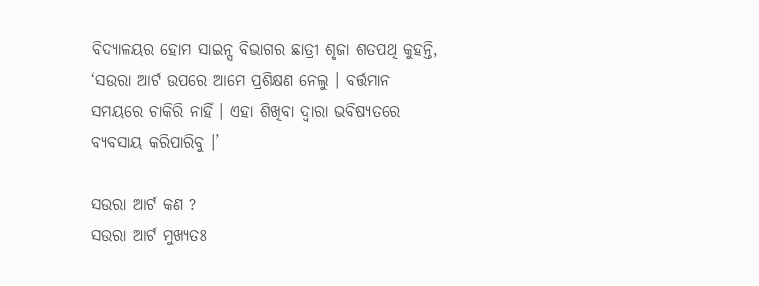ବିଦ୍ଯାଳୟର ହୋମ ସାଇନ୍ସ ବିଭାଗର ଛାତ୍ରୀ ଶୃଜା ଶତପଥି କୁହନ୍ତି, ‘ସଉରା ଆର୍ଟ ଉପରେ ଆମେ ପ୍ରଶିକ୍ଷଣ ନେଲୁ । ବର୍ତ୍ତମାନ ସମୟରେ ଚାକିରି ନାହିଁ । ଏହା ଶିଖିବା ଦ୍ବାରା ଭବିଷ୍ୟତରେ ବ୍ୟବସାୟ କରିପାରିବୁ ।’

ସଉରା ଆର୍ଟ କଣ ?
ସଉରା ଆର୍ଟ ମୁଖ୍ୟତଃ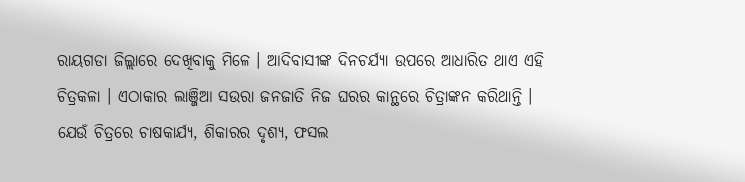ରାୟଗଡା ଜିଲ୍ଲାରେ ଦେଖିବାକୁ ମିଳେ । ଆଦିବାସୀଙ୍କ ଦିନଚର୍ଯ୍ୟା ଉପରେ ଆଧାରିତ ଥାଏ ଏହି ଚିତ୍ରକଳା । ଏଠାକାର ଲାଞ୍ଜିଆ ସଉରା ଜନଜାତି ନିଜ ଘରର କାନ୍ଥରେ ଚିତ୍ରାଙ୍କନ କରିଥାନ୍ତି । ଯେଉଁ ଚିତ୍ରରେ ଚାଷକାର୍ଯ୍ୟ, ଶିକାରର ଦୃଶ୍ୟ, ଫସଲ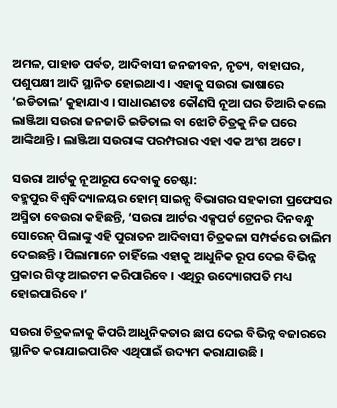ଅମଳ, ପାହାଡ ପର୍ବତ, ଆଦିବାସୀ ଜନଜୀବନ, ନୃତ୍ୟ, ବାହାଘର, ପଶୁପକ୍ଷୀ ଆଦି ସ୍ଥାନିତ ହୋଇଥାଏ । ଏହାକୁ ସଉରା ଭାଷାରେ ‘ଇଡିତାଲ’ କୁହାଯାଏ । ସାଧାରଣତଃ କୌଣସି ନୂଆ ଘର ତିଆରି କଲେ ଲାଞ୍ଜିଆ ସଉରା ଜନଜାତି ଇଡିତାଲ ବା ଝୋଟି ଚିତ୍ରକୁ ନିଜ ଘରେ ଆଙ୍କିଥାନ୍ତି । ଲାଞ୍ଜିଆ ସଉରାଙ୍କ ପରମ୍ପରାର ଏହା ଏକ ଅଂଶ ଅଟେ ।

ସଉରା ଆର୍ଟକୁ ନୂଆରୂପ ଦେବାକୁ ଚେଷ୍ଟା:
ବହ୍ମପୁର ବିଶ୍ୱବିଦ୍ୟାଳୟର ହୋମ୍ ସାଇନ୍ସ ବିଭାଗର ସହକାରୀ ପ୍ରଫେସର ଅସ୍ମିତା ବେଉରା କହିଛନ୍ତି, ‘ସଉରା ଆର୍ଟର ଏକ୍ସପର୍ଟ ଟ୍ରେନର ଦିନବନ୍ଧୁ ସୋରେନ୍ ପିଲାଙ୍କୁ ଏହି ପୁରାତନ ଆଦିବାସୀ ଚିତ୍ରକଳା ସମ୍ପର୍କରେ ତାଲିମ ଦେଇଛନ୍ତି । ପିଲାମାନେ ଚାହିଁଲେ ଏହାକୁ ଆଧୁନିକ ରୂପ ଦେଇ ବିଭିନ୍ନ ପ୍ରକାର ଗିଫ୍ଟ ଆଇଟମ କରିପାରିବେ । ଏଥିରୁ ଉଦ୍ୟୋଗପତି ମଧ୍ୟ ହୋଇପାରିବେ ।’

ସଉରା ଚିତ୍ରକଳାକୁ କିପରି ଆଧୁନିକତାର ଛାପ ଦେଇ ବିଭିନ୍ନ ବଜାରରେ ସ୍ଥାନିତ କରାଯାଇପାରିବ ଏଥିପାଇଁ ଉଦ୍ୟମ କରାଯାଉଛି ।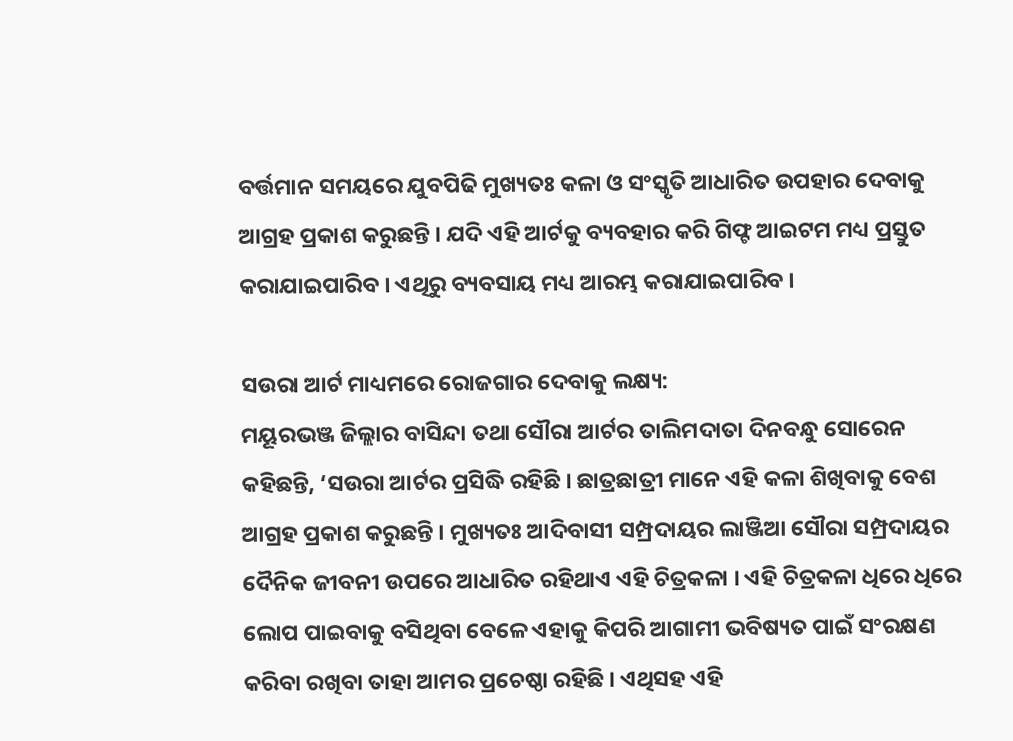ବର୍ତ୍ତମାନ ସମୟରେ ଯୁବପିଢି ମୁଖ୍ୟତଃ କଳା ଓ ସଂସ୍କୃତି ଆଧାରିତ ଉପହାର ଦେବାକୁ ଆଗ୍ରହ ପ୍ରକାଶ କରୁଛନ୍ତି । ଯଦି ଏହି ଆର୍ଟକୁ ବ୍ୟବହାର କରି ଗିଫ୍ଟ ଆଇଟମ ମଧ୍ୟ ପ୍ରସ୍ତୁତ କରାଯାଇପାରିବ । ଏଥିରୁ ବ୍ୟବସାୟ ମଧ୍ୟ ଆରମ୍ଭ କରାଯାଇପାରିବ ।

ସଉରା ଆର୍ଟ ମାଧ୍ୟମରେ ରୋଜଗାର ଦେବାକୁ ଲକ୍ଷ୍ୟ:
ମୟୂରଭଞ୍ଜ ଜିଲ୍ଲାର ବାସିନ୍ଦା ତଥା ସୌରା ଆର୍ଟର ତାଲିମଦାତା ଦିନବନ୍ଧୁ ସୋରେନ କହିଛନ୍ତି, ‘ସଉରା ଆର୍ଟର ପ୍ରସିଦ୍ଧି ରହିଛି । ଛାତ୍ରଛାତ୍ରୀ ମାନେ ଏହି କଳା ଶିଖିବାକୁ ବେଶ ଆଗ୍ରହ ପ୍ରକାଶ କରୁଛନ୍ତି । ମୁଖ୍ୟତଃ ଆଦିବାସୀ ସମ୍ପ୍ରଦାୟର ଲାଞ୍ଜିଆ ସୌରା ସମ୍ପ୍ରଦାୟର ଦୈନିକ ଜୀବନୀ ଉପରେ ଆଧାରିତ ରହିଥାଏ ଏହି ଚିତ୍ରକଳା । ଏହି ଚିତ୍ରକଳା ଧିରେ ଧିରେ ଲୋପ ପାଇବାକୁ ବସିଥିବା ବେଳେ ଏହାକୁ କିପରି ଆଗାମୀ ଭବିଷ୍ୟତ ପାଇଁ ସଂରକ୍ଷଣ କରିବା ରଖିବା ତାହା ଆମର ପ୍ରଚେଷ୍ଠା ରହିଛି । ଏଥିସହ ଏହି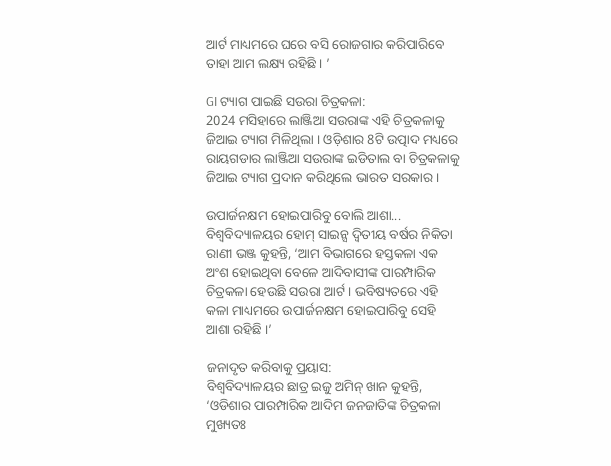ଆର୍ଟ ମାଧ୍ୟମରେ ଘରେ ବସି ରୋଜଗାର କରିପାରିବେ ତାହା ଆମ ଲକ୍ଷ୍ୟ ରହିଛି । ’

GI ଟ୍ୟାଗ ପାଇଛି ସଉରା ଚିତ୍ରକଳା:
2024 ମସିହାରେ ଲାଞ୍ଜିଆ ସଉରାଙ୍କ ଏହି ଚିତ୍ରକଳାକୁ ଜିଆଇ ଟ୍ୟାଗ ମିଳିଥିଲା । ଓଡ଼ିଶାର 8ଟି ଉତ୍ପାଦ ମଧ୍ୟରେ ରାୟଗଡାର ଲାଞ୍ଜିଆ ସଉରାଙ୍କ ଇଡିତାଲ ବା ଚିତ୍ରକଳାକୁ ଜିଆଇ ଟ୍ୟାଗ ପ୍ରଦାନ କରିଥିଲେ ଭାରତ ସରକାର ।

ଉପାର୍ଜନକ୍ଷମ ହୋଇପାରିବୁ ବୋଲି ଆଶା...
ବିଶ୍ୱବିଦ୍ୟାଳୟର ହୋମ୍ ସାଇନ୍ସ ଦ୍ୱିତୀୟ ବର୍ଷର ନିକିତା ରାଣୀ ଭଞ୍ଜ କୁହନ୍ତି, ‘ଆମ ବିଭାଗରେ ହସ୍ତକଳା ଏକ ଅଂଶ ହୋଇଥିବା ବେଳେ ଆଦିବାସୀଙ୍କ ପାରମ୍ପାରିକ ଚିତ୍ରକଳା ହେଉଛି ସଉରା ଆର୍ଟ । ଭବିଷ୍ୟତରେ ଏହି କଳା ମାଧ୍ୟମରେ ଉପାର୍ଜନକ୍ଷମ ହୋଇପାରିବୁ ସେହି ଆଶା ରହିଛି ।’

ଜନାଦୃତ କରିବାକୁ ପ୍ରୟାସ:
ବିଶ୍ୱବିଦ୍ୟାଳୟର ଛାତ୍ର ଇଜୁ ଅମିନ୍ ଖାନ କୁହନ୍ତି, ‘ଓଡିଶାର ପାରମ୍ପାରିକ ଆଦିମ ଜନଜାତିଙ୍କ ଚିତ୍ରକଳା ମୁଖ୍ୟତଃ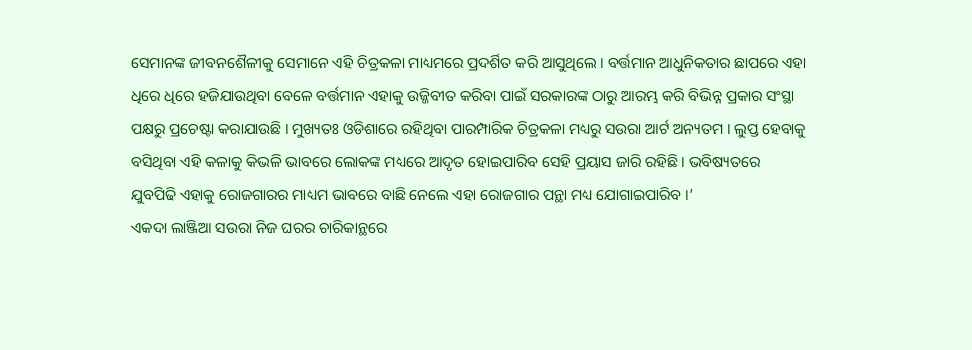ସେମାନଙ୍କ ଜୀବନଶୈଳୀକୁ ସେମାନେ ଏହି ଚିତ୍ରକଳା ମାଧ୍ୟମରେ ପ୍ରଦର୍ଶିତ କରି ଆସୁଥିଲେ । ବର୍ତ୍ତମାନ ଆଧୁନିକତାର ଛାପରେ ଏହା ଧିରେ ଧିରେ ହଜିଯାଉଥିବା ବେଳେ ବର୍ତ୍ତମାନ ଏହାକୁ ଉଜ୍ଜିବୀତ କରିବା ପାଇଁ ସରକାରଙ୍କ ଠାରୁ ଆରମ୍ଭ କରି ବିଭିନ୍ନ ପ୍ରକାର ସଂସ୍ଥା ପକ୍ଷରୁ ପ୍ରଚେଷ୍ଟା କରାଯାଉଛି । ମୁଖ୍ୟତଃ ଓଡିଶାରେ ରହିଥିବା ପାରମ୍ପାରିକ ଚିତ୍ରକଳା ମଧ୍ୟରୁ ସଉରା ଆର୍ଟ ଅନ୍ୟତମ । ଲୁପ୍ତ ହେବାକୁ ବସିଥିବା ଏହି କଳାକୁ କିଭଳି ଭାବରେ ଲୋକଙ୍କ ମଧ୍ୟରେ ଆଦୃତ ହୋଇପାରିବ ସେହି ପ୍ରୟାସ ଜାରି ରହିଛି । ଭବିଷ୍ୟତରେ ଯୁବପିଢି ଏହାକୁ ରୋଜଗାରର ମାଧ୍ୟମ ଭାବରେ ବାଛି ନେଲେ ଏହା ରୋଜଗାର ପନ୍ଥା ମଧ୍ୟ ଯୋଗାଇପାରିବ ।’
ଏକଦା ଲାଞ୍ଜିଆ ସଉରା ନିଜ ଘରର ଚାରିକାନ୍ଥରେ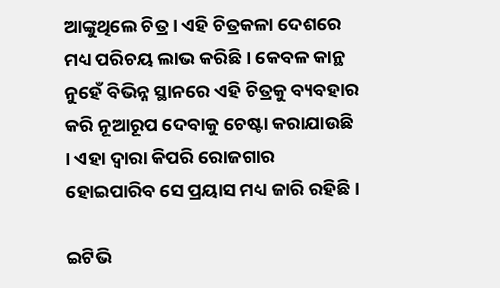ଆଙ୍କୁଥିଲେ ଚିତ୍ର । ଏହି ଚିତ୍ରକଳା ଦେଶରେ ମଧ୍ୟ ପରିଚୟ ଲାଭ କରିଛି । କେବଳ କାନ୍ଥ ନୁହେଁ ବିଭିନ୍ନ ସ୍ଥାନରେ ଏହି ଚିତ୍ରକୁ ବ୍ୟବହାର କରି ନୂଆରୂପ ଦେବାକୁ ଚେଷ୍ଟା କରାଯାଉଛି । ଏହା ଦ୍ବାରା କିପରି ରୋଜଗାର ହୋଇପାରିବ ସେ ପ୍ରୟାସ ମଧ୍ୟ ଜାରି ରହିଛି ।

ଇଟିଭି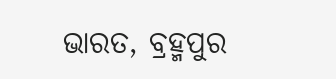ଭାରତ, ବ୍ରହ୍ମପୁର